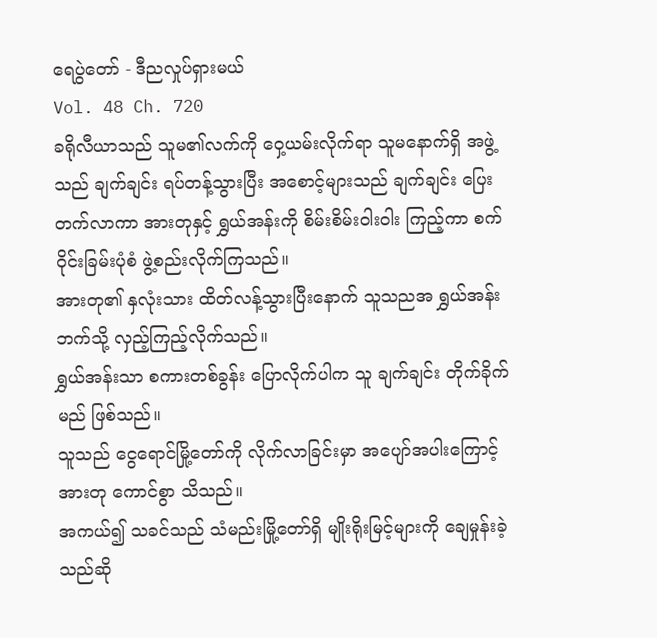ရေပွဲတော် - ဒီညလှုပ်ရှားမယ်
Vol. 48 Ch. 720
ခရိုလီယာသည် သူမ၏လက်ကို ဝှေ့ယမ်းလိုက်ရာ သူမနောက်ရှိ အဖွဲ့သည် ချက်ချင်း ရပ်တန့်သွားပြီး အစောင့်များသည် ချက်ချင်း ပြေးတက်လာကာ အားတုနှင့် ရွှယ်အန်းကို စိမ်းစိမ်း၀ါး၀ါး ကြည့်ကာ စက်ဝိုင်းခြမ်းပုံစံ ဖွဲ့စည်းလိုက်ကြသည်။
အားတု၏ နှလုံးသား ထိတ်လန့်သွားပြီးနောက် သူသညအ ရွှယ်အန်းဘက်သို့ လှည့်ကြည့်လိုက်သည်။
ရွှယ်အန်းသာ စကားတစ်ခွန်း ပြောလိုက်ပါက သူ ချက်ချင်း တိုက်ခိုက်မည် ဖြစ်သည်။
သူသည် ငွေရောင်မြို့တော်ကို လိုက်လာခြင်းမှာ အပျော်အပါးကြောင့် အားတု ကောင်စွာ သိသည်။
အကယ်၍ သခင်သည် သံမည်းမြို့တော်ရှိ မျိုးရိုးမြင့်များကို ချေမှုန်းခဲ့သည်ဆို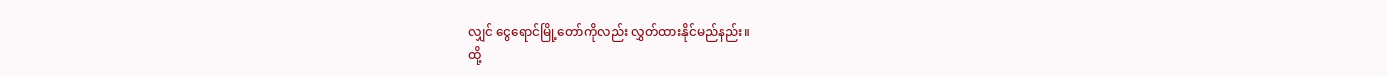လျှင် ငွေရောင်မြို့တော်ကိုလည်း လွှတ်ထားနိုင်မည်နည်း။
ထို့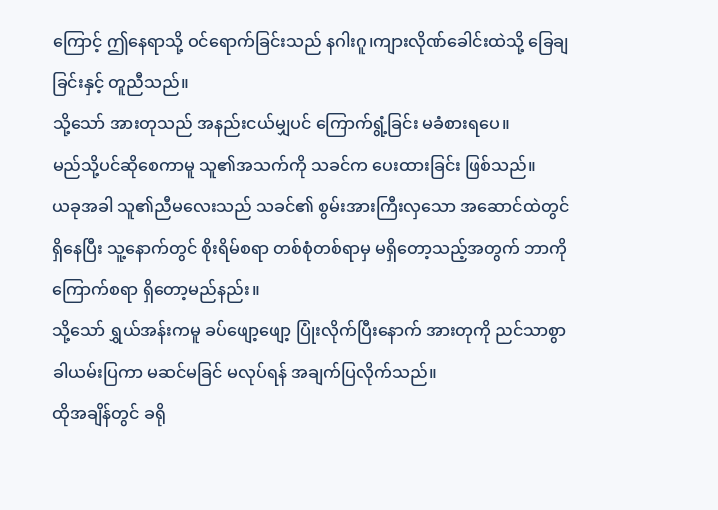ကြောင့် ဤနေရာသို့ ဝင်ရောက်ခြင်းသည် နဂါးဂူ၊ကျားလိုဏ်ခေါင်းထဲသို့ ခြေချခြင်းနှင့် တူညီသည်။
သို့သော် အားတုသည် အနည်းငယ်မျှပင် ကြောက်ရွံ့ခြင်း မခံစားရပေ။
မည်သို့ပင်ဆိုစေကာမူ သူ၏အသက်ကို သခင်က ပေးထားခြင်း ဖြစ်သည်။
ယခုအခါ သူ၏ညီမလေးသည် သခင်၏ စွမ်းအားကြီးလှသော အဆောင်ထဲတွင် ရှိနေပြီး သူ့နောက်တွင် စိုးရိမ်စရာ တစ်စုံတစ်ရာမှ မရှိတော့သည့်အတွက် ဘာကို ကြောက်စရာ ရှိတော့မည်နည်း။
သို့သော် ရွှယ်အန်းကမူ ခပ်ဖျော့ဖျော့ ပြုံးလိုက်ပြီးနောက် အားတုကို ညင်သာစွာ ခါယမ်းပြကာ မဆင်မခြင် မလုပ်ရန် အချက်ပြလိုက်သည်။
ထိုအချိန်တွင် ခရို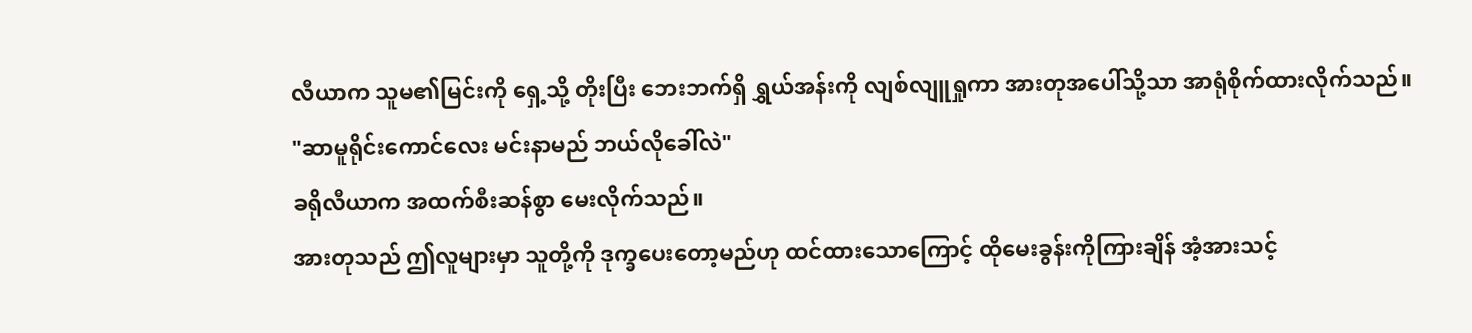လီယာက သူမ၏မြင်းကို ရှေ့သို့ တိုးပြီး ဘေးဘက်ရှိ ရွှယ်အန်းကို လျစ်လျူရှုကာ အားတုအပေါ်သို့သာ အာရုံစိုက်ထားလိုက်သည်။
"ဆာမူရိုင်းကောင်လေး မင်းနာမည် ဘယ်လိုခေါ်လဲ"
ခရိုလီယာက အထက်စီးဆန်စွာ မေးလိုက်သည်။
အားတုသည် ဤလူများမှာ သူတို့ကို ဒုက္ခပေးတော့မည်ဟု ထင်ထားသောကြောင့် ထိုမေးခွန်းကိုကြားချိန် အံ့အားသင့်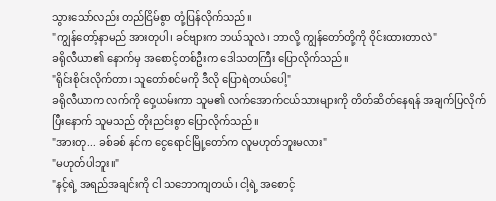သွားသော်လည်း တည်ငြိမ်စွာ တုံ့ပြန်လိုက်သည်။
"ကျွန်တော့်နာမည် အားတုပါ၊ ခင်ဗျားက ဘယ်သူလဲ၊ ဘာလို့ ကျွန်တော်တို့ကို ဝိုင်းထားတာလဲ"
ခရိုလီယာ၏ နောက်မှ အစောင့်တစ်ဦးက ဒေါသတကြီး ပြောလိုက်သည်။
"ရိုင်းစိုင်းလိုက်တာ၊ သူတော်စင်မကို ဒီလို ပြောရဲတယ်ပေါ့"
ခရိုလီယာက လက်ကို ဝှေ့ယမ်းကာ သူမ၏ လက်အောက်ငယ်သားများကို တိတ်ဆိတ်နေရန် အချက်ပြလိုက်ပြီးနောက် သူမသည် တိုးညင်းစွာ ပြောလိုက်သည်။
"အားတု... ခစ်ခစ် နင်က ငွေရောင်မြို့တော်က လူမဟုတ်ဘူးမလား"
"မဟုတ်ပါဘူး။"
"နင့်ရဲ့ အရည်အချင်းကို ငါ သဘောကျတယ်၊ ငါ့ရဲ့ အစောင့်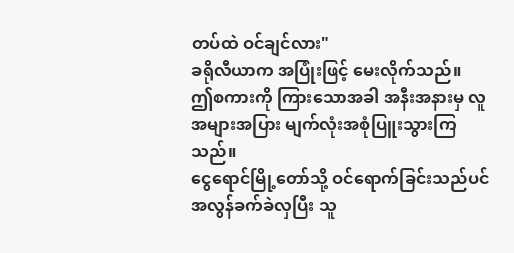တပ်ထဲ ဝင်ချင်လား"
ခရိုလီယာက အပြုံးဖြင့် မေးလိုက်သည်။
ဤစကားကို ကြားသောအခါ အနီးအနားမှ လူအများအပြား မျက်လုံးအစုံပြူးသွားကြသည်။
ငွေရောင်မြို့တော်သို့ ဝင်ရောက်ခြင်းသည်ပင် အလွန်ခက်ခဲလှပြီး သူ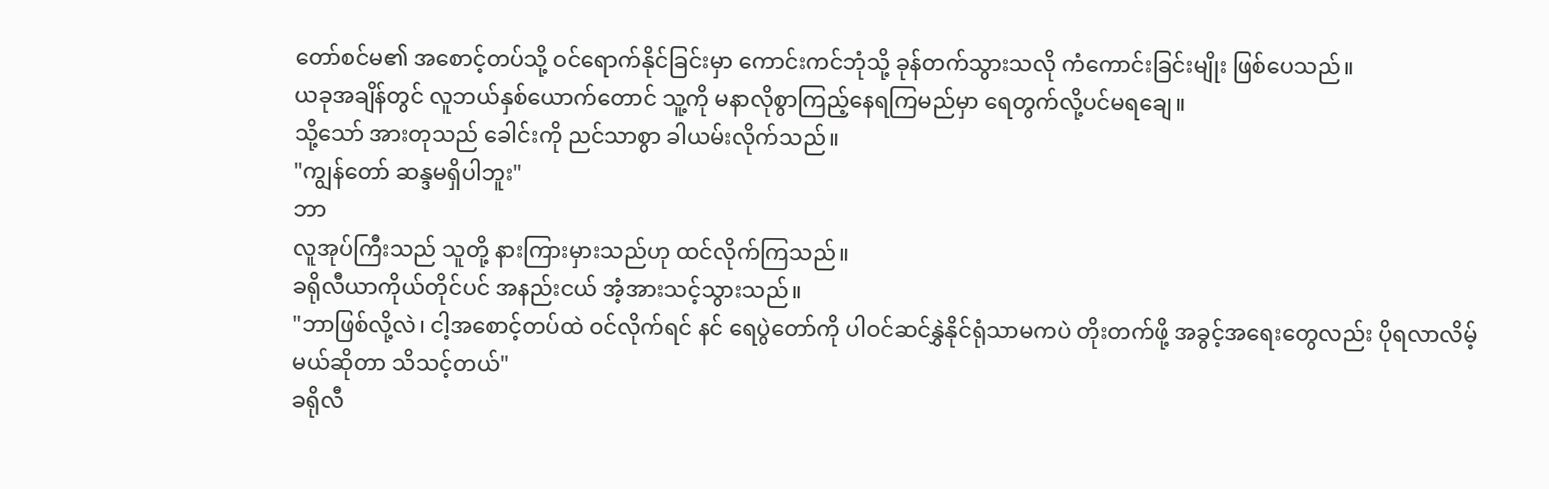တော်စင်မ၏ အစောင့်တပ်သို့ ဝင်ရောက်နိုင်ခြင်းမှာ ကောင်းကင်ဘုံသို့ ခုန်တက်သွားသလို ကံကောင်းခြင်းမျိုး ဖြစ်ပေသည်။
ယခုအချိန်တွင် လူဘယ်နှစ်ယောက်တောင် သူ့ကို မနာလိုစွာကြည့်နေရကြမည်မှာ ရေတွက်လို့ပင်မရချေ။
သို့သော် အားတုသည် ခေါင်းကို ညင်သာစွာ ခါယမ်းလိုက်သည်။
"ကျွန်တော် ဆန္ဒမရှိပါဘူး"
ဘာ
လူအုပ်ကြီးသည် သူတို့ နားကြားမှားသည်ဟု ထင်လိုက်ကြသည်။
ခရိုလီယာကိုယ်တိုင်ပင် အနည်းငယ် အံ့အားသင့်သွားသည်။
"ဘာဖြစ်လို့လဲ၊ ငါ့အစောင့်တပ်ထဲ ဝင်လိုက်ရင် နင် ရေပွဲတော်ကို ပါဝင်ဆင်နွှဲနိုင်ရုံသာမကပဲ တိုးတက်ဖို့ အခွင့်အရေးတွေလည်း ပိုရလာလိမ့်မယ်ဆိုတာ သိသင့်တယ်"
ခရိုလီ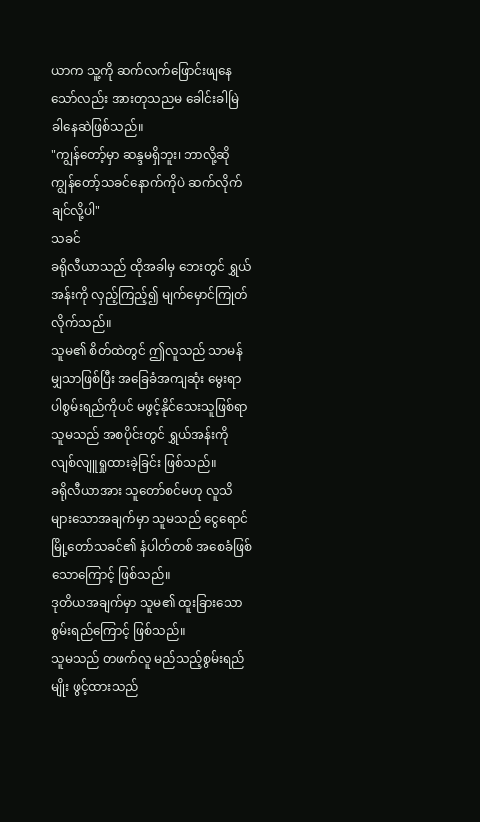ယာက သူ့ကို ဆက်လက်ဖြောင်းဖျနေ သော်လည်း အားတုသညမ ခေါင်းခါမြဲ ခါနေဆဲဖြစ်သည်။
"ကျွန်တော့်မှာ ဆန္ဒမရှိဘူး၊ ဘာလို့ဆို ကျွန်တော့်သခင်နောက်ကိုပဲ ဆက်လိုက်ချင်လို့ပါ"
သခင်
ခရိုလီယာသည် ထိုအခါမှ ဘေးတွင် ရွှယ်အန်းကို လှည့်ကြည့်၍ မျက်မှောင်ကြုတ်လိုက်သည်။
သူမ၏ စိတ်ထဲတွင် ဤလူသည် သာမန်မျှသာဖြစ်ပြီး အခြေခံအကျဆုံး မွေးရာပါစွမ်းရည်ကိုပင် မဖွင့်နိုင်သေးသူဖြစ်ရာ သူမသည် အစပိုင်းတွင် ရွှယ်အန်းကို လျစ်လျူရှုထားခဲ့ခြင်း ဖြစ်သည်။
ခရိုလီယာအား သူတော်စင်မဟု လူသိများသောအချက်မှာ သူမသည် ငွေရောင်မြို့တော်သခင်၏ နံပါတ်တစ် အစေခံဖြစ်သောကြောင့် ဖြစ်သည်။
ဒုတိယအချက်မှာ သူမ၏ ထူးခြားသော စွမ်းရည်ကြောင့် ဖြစ်သည်။
သူမသည် တဖက်လူ မည်သည့်စွမ်းရည်မျိုး ဖွင့်ထားသည်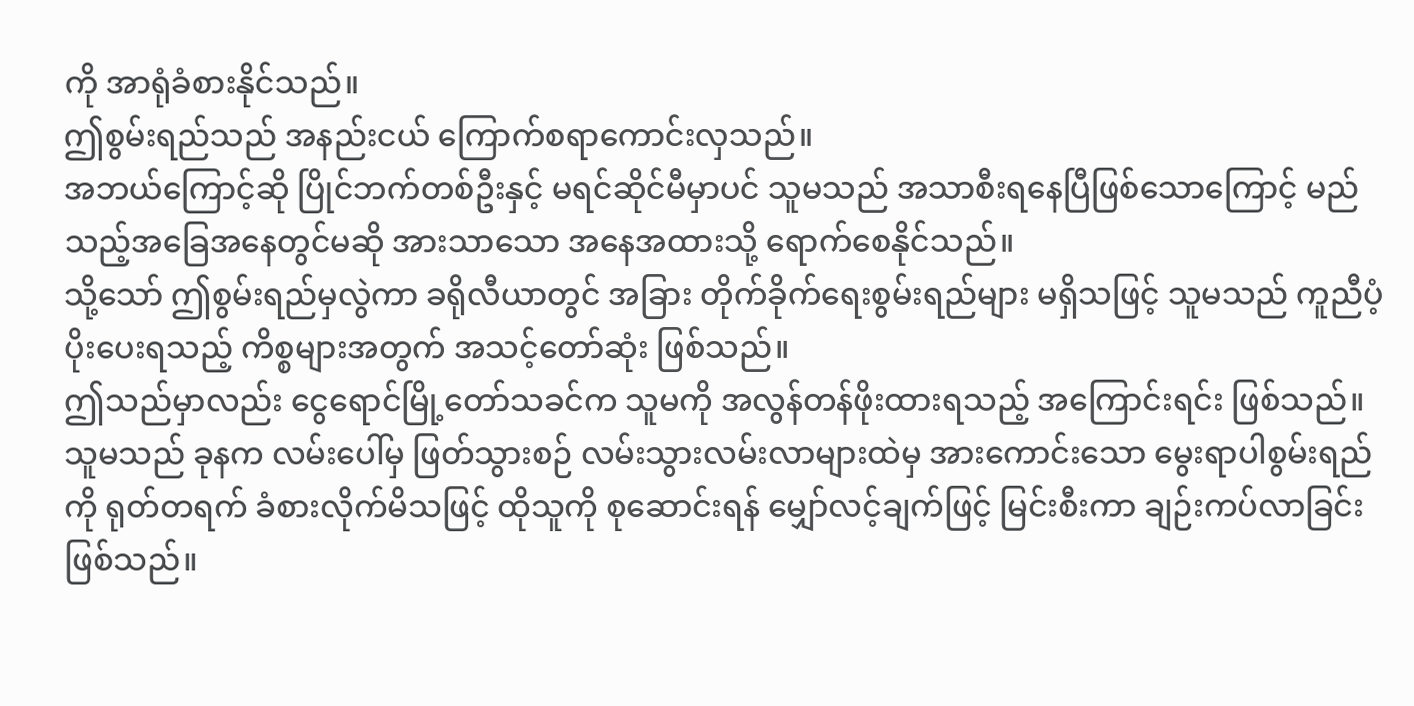ကို အာရုံခံစားနိုင်သည်။
ဤစွမ်းရည်သည် အနည်းငယ် ကြောက်စရာကောင်းလှသည်။
အဘယ်ကြောင့်ဆို ပြိုင်ဘက်တစ်ဦးနှင့် မရင်ဆိုင်မီမှာပင် သူမသည် အသာစီးရနေပြီဖြစ်သောကြောင့် မည်သည့်အခြေအနေတွင်မဆို အားသာသော အနေအထားသို့ ရောက်စေနိုင်သည်။
သို့သော် ဤစွမ်းရည်မှလွဲကာ ခရိုလီယာတွင် အခြား တိုက်ခိုက်ရေးစွမ်းရည်များ မရှိသဖြင့် သူမသည် ကူညီပံ့ပိုးပေးရသည့် ကိစ္စများအတွက် အသင့်တော်ဆုံး ဖြစ်သည်။
ဤသည်မှာလည်း ငွေရောင်မြို့တော်သခင်က သူမကို အလွန်တန်ဖိုးထားရသည့် အကြောင်းရင်း ဖြစ်သည်။
သူမသည် ခုနက လမ်းပေါ်မှ ဖြတ်သွားစဉ် လမ်းသွားလမ်းလာများထဲမှ အားကောင်းသော မွေးရာပါစွမ်းရည်ကို ရုတ်တရက် ခံစားလိုက်မိသဖြင့် ထိုသူကို စုဆောင်းရန် မျှော်လင့်ချက်ဖြင့် မြင်းစီးကာ ချဉ်းကပ်လာခြင်း ဖြစ်သည်။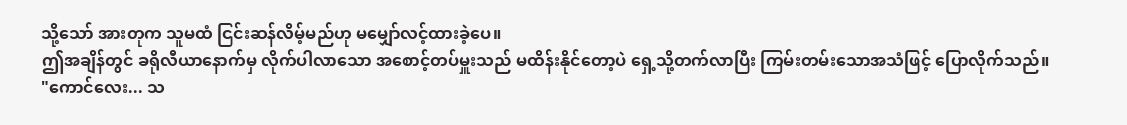သို့သော် အားတုက သူမထံ ငြင်းဆန်လိမ့်မည်ဟု မမျှော်လင့်ထားခဲ့ပေ။
ဤအချိန်တွင် ခရိုလီယာနောက်မှ လိုက်ပါလာသော အစောင့်တပ်မှူးသည် မထိန်းနိုင်တော့ပဲ ရှေ့သို့တက်လာပြီး ကြမ်းတမ်းသောအသံဖြင့် ပြောလိုက်သည်။
"ကောင်လေး... သ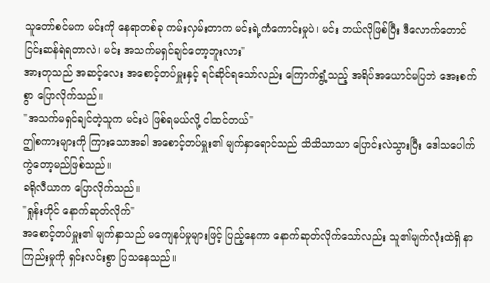သူတော်စင်မက မင်းကို နေရာတစ်ခု ကမ်းလှမ်းတာက မင်းရဲ့ကံကောင်းမှုပဲ၊ မင်း ဘယ်လိုဖြစ်ပြီး ဒီလောက်တောင် ငြင်းဆန်ရဲရတာလဲ၊ မင်း အသက်မရှင်ချင်တော့ဘူးလား"
အားတုသည် အဆင့်လေး အစောင့်တပ်မှူးနှင့် ရင်ဆိုင်ရသော်လည်း ကြောက်ရွံ့သည့် အရိပ်အယောင်မပြဘဲ အေးစက်စွာ ပြောလိုက်သည်။
"အသက်မရှင်ချင်တဲ့သူက မင်းပဲ ဖြစ်ရမယ်လို့ ငါထင်တယ်"
ဤစကားများကို ကြားသောအခါ အစောင့်တပ်မှူး၏ မျက်နှာရောင်သည် သိသိသာသာ ပြောင်းလဲသွားပြီး ဒေါသပေါက်ကွဲတော့မည်ဖြစ်သည်။
ခရိုလီယာက ပြောလိုက်သည်။
"ရှုန်းဟိုင် နောက်ဆုတ်လိုက်"
အစောင့်တပ်မှူး၏ မျက်နှာသည် မကျေနပ်မှုများဖြင့် ပြည့်နေကာ နောက်ဆုတ်လိုက်သော်လည်း သူ၏မျက်လုံးထဲရှိ နာကြည်းမှုကို ရှင်းလင်းစွာ ပြသနေသည်။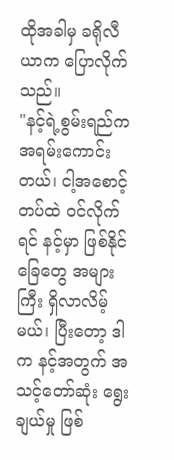ထိုအခါမှ ခရိုလီယာက ပြောလိုက်သည်။
"နင့်ရဲ့စွမ်းရည်က အရမ်းကောင်းတယ်၊ ငါ့အစောင့်တပ်ထဲ ဝင်လိုက်ရင် နင့်မှာ ဖြစ်နိုင်ခြေတွေ အများကြီး ရှိလာလိမ့်မယ်၊ ပြီးတော့ ဒါက နင့်အတွက် အသင့်တော်ဆုံး ရွေးချယ်မှု ဖြစ်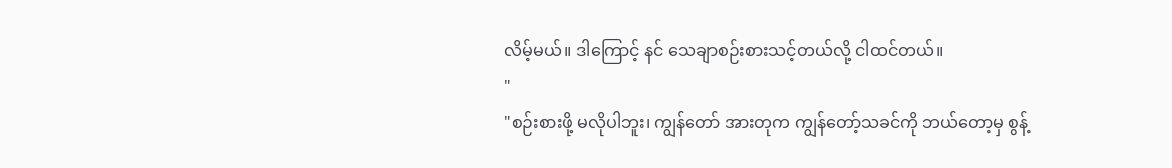လိမ့်မယ်။ ဒါကြောင့် နင် သေချာစဉ်းစားသင့်တယ်လို့ ငါထင်တယ်။
"
"စဉ်းစားဖို့ မလိုပါဘူး၊ ကျွန်တော် အားတုက ကျွန်တော့်သခင်ကို ဘယ်တော့မှ စွန့်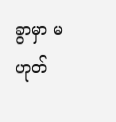ခွာမှာ မဟုတ်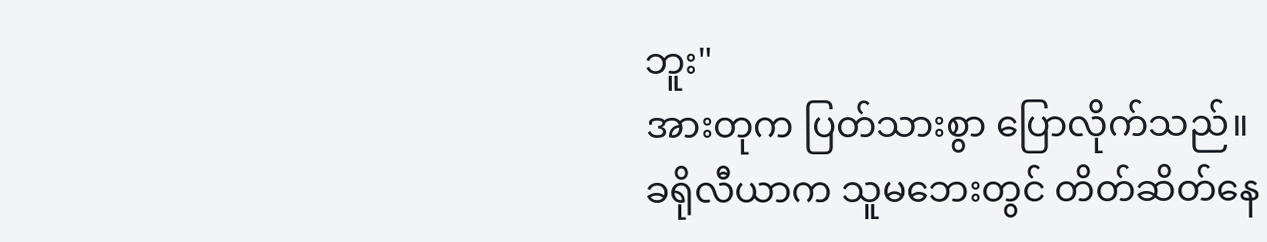ဘူး"
အားတုက ပြတ်သားစွာ ပြောလိုက်သည်။
ခရိုလီယာက သူမဘေးတွင် တိတ်ဆိတ်နေ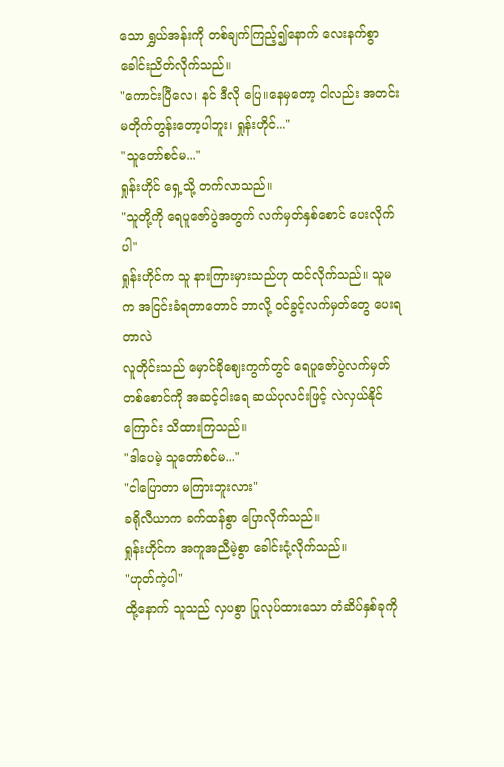သော ရွှယ်အန်းကို တစ်ချက်ကြည့်၍နောက် လေးနက်စွာ ခေါင်းညိတ်လိုက်သည်။
"ကောင်းပြီလေ၊ နင် ဒီလို ပြေ။နေမှတော့ ငါလည်း အတင်းမတိုက်တွန်းတော့ပါဘူး၊ ရှုန်းဟိုင်..."
"သူတော်စင်မ..."
ရှုန်းဟိုင် ရှေ့သို့ တက်လာသည်။
"သူတို့ကို ရေပူဇော်ပွဲအတွက် လက်မှတ်နှစ်စောင် ပေးလိုက်ပါ"
ရှုန်းဟိုင်က သူ နားကြားမှားသည်ဟု ထင်လိုက်သည်။ သူမက အငြင်းခံရတာတောင် ဘာလို့ ဝင်ခွင့်လက်မှတ်တွေ ပေးရတာလဲ
လူတိုင်းသည် မှောင်ခိုဈေးကွက်တွင် ရေပူဇော်ပွဲလက်မှတ်တစ်စောင်ကို အဆင့်ငါးရေ ဆယ်ပုလင်းဖြင့် လဲလှယ်နိုင်ကြောင်း သိထားကြသည်။
"ဒါပေမဲ့ သူတော်စင်မ..."
"ငါပြောတာ မကြားဘူးလား"
ခရိုလီယာက ခက်ထန်စွာ ပြောလိုက်သည်။
ရှုန်းဟိုင်က အကူအညီမဲ့စွာ ခေါင်းငုံ့လိုက်သည်။
"ဟုတ်ကဲ့ပါ"
ထို့နောက် သူသည် လှပစွာ ပြုလုပ်ထားသော တံဆိပ်နှစ်ခုကို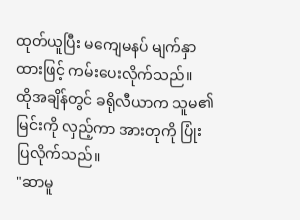ထုတ်ယူပြီး မကျေမနပ် မျက်နှာထားဖြင့် ကမ်းပေးလိုက်သည်။
ထိုအချိန်တွင် ခရိုလီယာက သူမ၏မြင်းကို လှည့်ကာ အားတုကို ပြုံးပြလိုက်သည်။
"ဆာမူ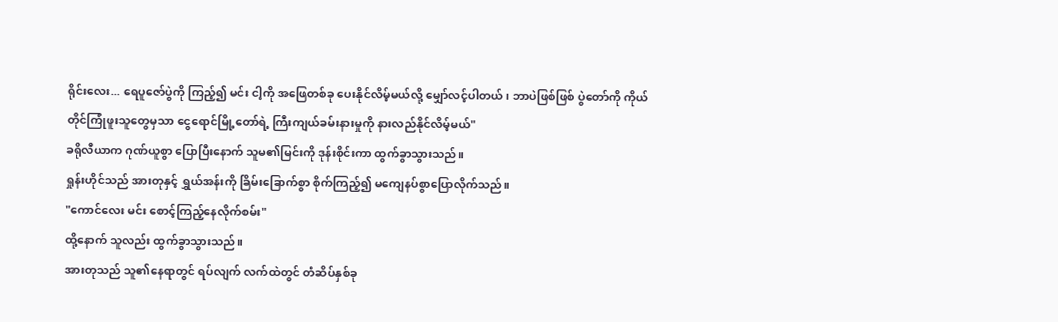ရိုင်းလေး... ရေပူဇော်ပွဲကို ကြည့်၍ မင်း ငါ့ကို အဖြေတစ်ခု ပေးနိုင်လိမ့်မယ်လို့ မျှော်လင့်ပါတယ်၊ ဘာပဲဖြစ်ဖြစ် ပွဲတော်ကို ကိုယ်တိုင်ကြုံဖူးသူတွေမှသာ ငွေရောင်မြို့တော်ရဲ့ ကြီးကျယ်ခမ်းနားမှုကို နားလည်နိုင်လိမ့်မယ်"
ခရိုလီယာက ဂုဏ်ယူစွာ ပြောပြီးနောက် သူမ၏မြင်းကို ဒုန်းစိုင်းကာ ထွက်ခွာသွားသည်။
ရှုန်းဟိုင်သည် အားတုနှင့် ရွှယ်အန်းကို ခြိမ်းခြောက်စွာ စိုက်ကြည့်၍ မကျေနပ်စွာပြောလိုက်သည်။
"ကောင်လေး မင်း စောင့်ကြည့်နေလိုက်စမ်း"
ထို့နောက် သူလည်း ထွက်ခွာသွားသည်။
အားတုသည် သူ၏နေရာတွင် ရပ်လျက် လက်ထဲတွင် တံဆိပ်နှစ်ခု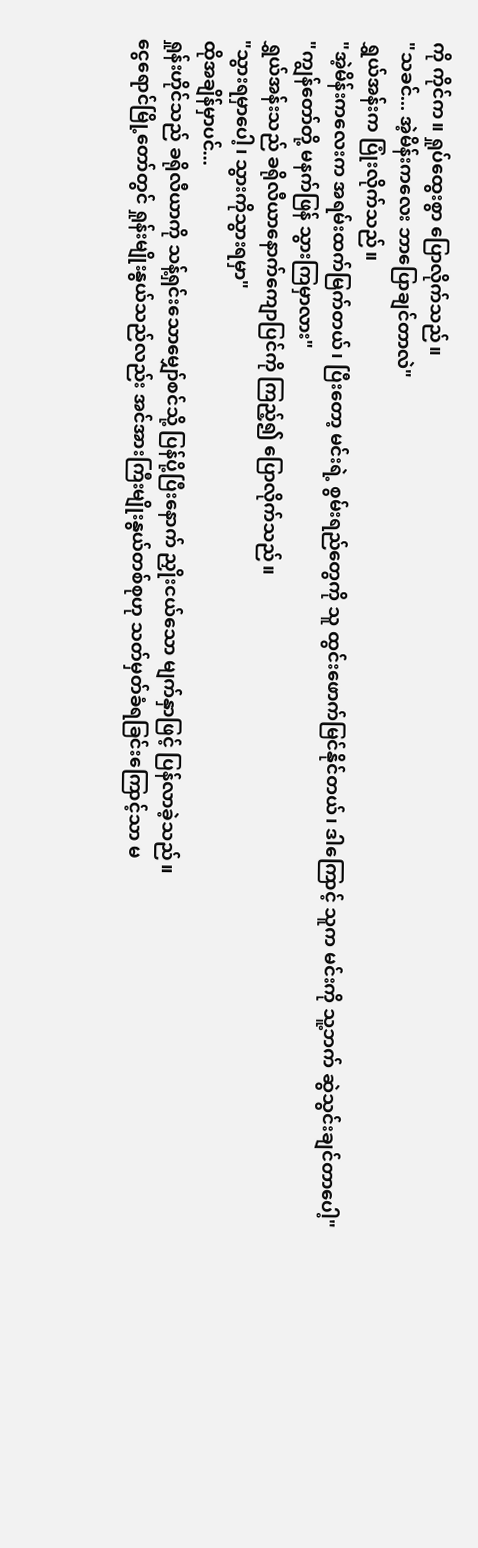ကို ကိုင်က။ ရှုပ်ထွေးစွာ ပြောလိုက်သည်။
"သခင်... အဲ့မိန်းကလေး ဘာပြောချင်တာလဲ"
ရွှယ်အန်းက ပြုံးလိုက်သည်။
"အဲ့မိန်းကလေးက အရမ်းထက်မြက်တယ်၊ ပြီးတော့ မင်းရဲ့ စွမ်းရည်တွေကို သူ ထွင်းဖောက်မြင်နိုင်တယ်၊ ဒါကြောင့် သူက မင်းကို သူ့ဘက် ဆွဲသွင်းချင်တာပေါ့"
"ကျွန်တော်တို့ မနက်ဖြန် သွားကြမှာလား"
ရွှယ်အန်းသည် ခရိုလီယာနောက်ကျောပြင်ကို ကြည့်၍ ပြောလိုက်သည်။
"သွားရမှာပေါ့၊ သွားကိုသွားရမှာ"
ထိုအချိန်မှာပင်...
ရှုန်းဟိုင်သည် ခရိုလီယာကို သန့်ရှင်းသောမျှော်စင်သို့ ပြန်ပို့ပြီးနောက် ညှိုးငယ်သော မျက်နှာဖြင့် ပြန်လာခဲ့သည်။
ငွေရောင်မြို့တော်တွင် ရှုန်းမျိုးနွယ်သည်လည်း အင်အားကြီးမျိုးနွယ်တစ်စုဟု သတ်မှတ်ခံရခြင်းကြောင့်သာ မ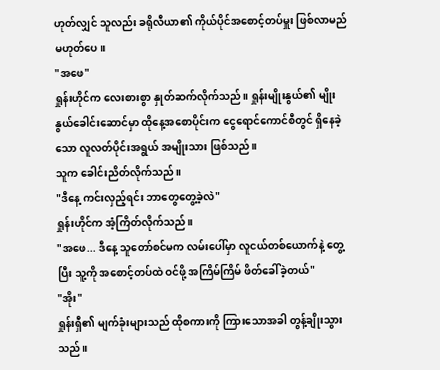ဟုတ်လျှင် သူလည်း ခရိုလီယာ၏ ကိုယ်ပိုင်အစောင့်တပ်မှူး ဖြစ်လာမည်မဟုတ်ပေ။
"အဖေ"
ရှုန်းဟိုင်က လေးစားစွာ နှုတ်ဆက်လိုက်သည်။ ရှုန်းမျိုးနွယ်၏ မျိုးနွယ်ခေါင်းဆောင်မှာ ထိုနေ့အစောပိုင်းက ငွေရောင်ကောင်စီတွင် ရှိနေခဲ့သော လူလတ်ပိုင်းအရွယ် အမျိုးသား ဖြစ်သည်။
သူက ခေါင်းညိတ်လိုက်သည်။
"ဒီနေ့ ကင်းလှည့်ရင်း ဘာတွေတွေ့ခဲ့လဲ"
ရှုန်းဟိုင်က အံ့ကြိတ်လိုက်သည်။
"အဖေ... ဒီနေ့ သူတော်စင်မက လမ်းပေါ်မှာ လူငယ်တစ်ယောက်နဲ့ တွေ့ပြီး သူ့ကို အစောင့်တပ်ထဲ ဝင်ဖို့ အကြိမ်ကြိမ် ဖိတ်ခေါ်ခဲ့တယ်"
"အိုး"
ရှုန်းရှီ၏ မျက်ခုံးများသည် ထိုစကားကို ကြားသောအခါ တွန့်ချိုးသွားသည်။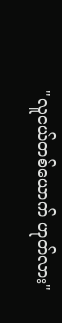"လူငယ်တစ်ယောက် ဟုတ်လား"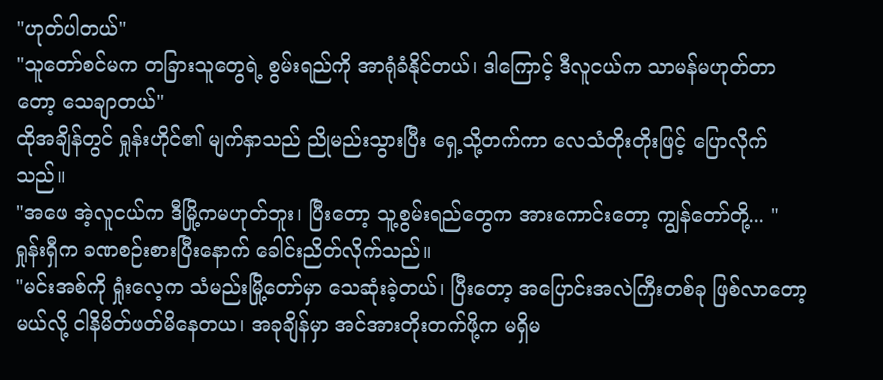"ဟုတ်ပါတယ်"
"သူတော်စင်မက တခြားသူတွေရဲ့ စွမ်းရည်ကို အာရုံခံနိုင်တယ်၊ ဒါကြောင့် ဒီလူငယ်က သာမန်မဟုတ်တာတော့ သေချာတယ်"
ထိုအချိန်တွင် ရှုန်းဟိုင်၏ မျက်နှာသည် ညိုမည်းသွားပြီး ရှေ့သို့တက်ကာ လေသံတိုးတိုးဖြင့် ပြောလိုက်သည်။
"အဖေ အဲ့လူငယ်က ဒီမြို့ကမဟုတ်ဘူး၊ ပြီးတော့ သူ့စွမ်းရည်တွေက အားကောင်းတော့ ကျွန်တော်တို့... "
ရှုန်းရှီက ခဏစဉ်းစားပြီးနောက် ခေါင်းညိတ်လိုက်သည်။
"မင်းအစ်ကို ရှုံးလေ့က သံမည်းမြို့တော်မှာ သေဆုံးခဲ့တယ်၊ ပြီးတော့ အပြောင်းအလဲကြီးတစ်ခု ဖြစ်လာတော့မယ်လို့ ငါနိမိတ်ဖတ်မိနေတယ၊ အခုချိန်မှာ အင်အားတိုးတက်ဖို့က မရှိမ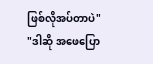ဖြစ်လိုအပ်တာပဲ"
"ဒါဆို အဖေပြော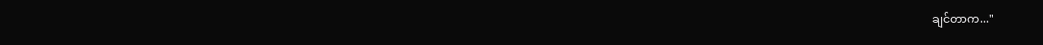ချင်တာက..."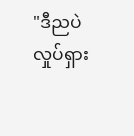"ဒီညပဲ လှုပ်ရှား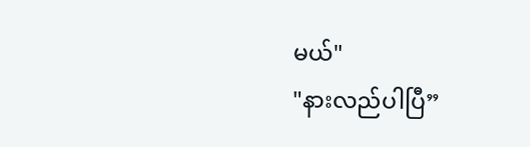မယ်"
"နားလည်ပါပြီ”